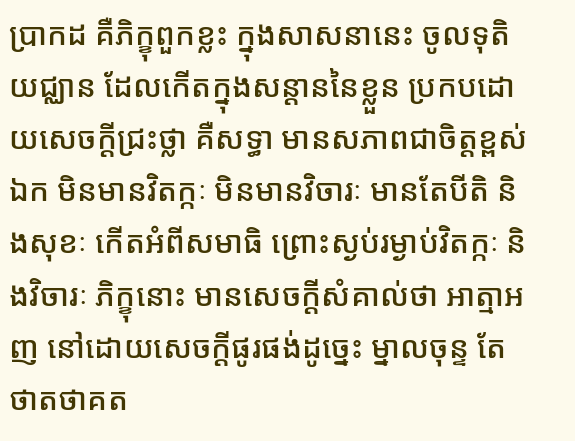ប្រាកដ គឺភិក្ខុពួកខ្លះ ក្នុងសាសនានេះ ចូលទុតិយជ្ឈាន ដែលកើតក្នុងសន្តាននៃខ្លួន ប្រកបដោយសេចក្តីជ្រះថ្លា គឺសទ្ធា មានសភាពជាចិត្តខ្ពស់ឯក មិនមានវិតក្កៈ មិនមានវិចារៈ មានតែបីតិ និងសុខៈ កើតអំពីសមាធិ ព្រោះស្ងប់រម្ងាប់វិតក្កៈ និងវិចារៈ ភិក្ខុនោះ មានសេចក្តីសំគាល់ថា អាត្មាអញ នៅដោយសេចក្តីផូរផង់ដូច្នេះ ម្នាលចុន្ទ តែថាតថាគត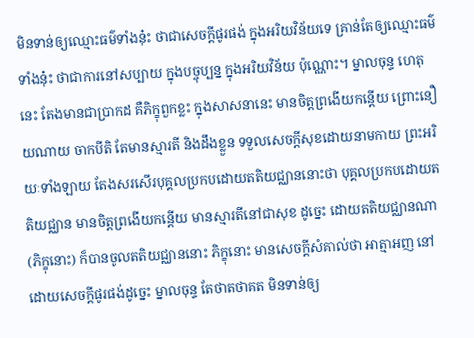មិនទាន់ឲ្យឈ្មោះធម៌ទាំងនុ៎ះ ថាជាសេចក្តីផូរផង់ ក្នុងអរិយវិន័យទេ គ្រាន់តែឲ្យឈ្មោះធម៌ទាំងនុ៎ះ ថាជាការនៅសប្បាយ ក្នុងបច្ចុប្បន្ន ក្នុងអរិយវិន័យ ប៉ុណ្ណោះ។ ម្នាលចុន្ទ ហេតុនេះ តែងមានជាប្រាកដ គឺភិក្ខុពួកខ្លះ ក្នុងសាសនានេះ មានចិត្តព្រងើយកន្តើយ ព្រោះនឿយណាយ ចាកបីតិ តែមានស្មារតី និងដឹងខ្លួន ទទួលសេចក្តីសុខដោយនាមកាយ ព្រះអរិយៈទាំងឡាយ តែងសរសើរបុគ្គលប្រកបដោយតតិយជ្ឈាននោះថា បុគ្គលប្រកបដោយតតិយជ្ឈាន មានចិត្តព្រងើយកន្តើយ មានស្មារតីនៅជាសុខ ដូច្នេះ ដោយតតិយជ្ឈានណា (ភិក្ខុនោះ) ក៏បានចូលតតិយជ្ឈាននោះ ភិក្ខុនោះ មានសេចក្តីសំគាល់ថា អាត្មាអញ នៅដោយសេចក្តីផូរផង់ដូច្នេះ ម្នាលចុន្ទ តែថាតថាគត មិនទាន់ឲ្យ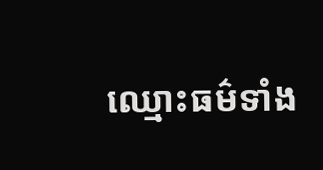ឈ្មោះធម៌ទាំង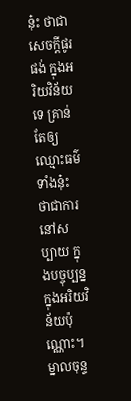នុ៎ះ ថាជាសេចក្តីផូរផង់ ក្នុងអរិយវិន័យទេ គ្រាន់តែឲ្យឈ្មោះធម៌ទាំងនុ៎ះ ថាជាការនៅសប្បាយ ក្នុងបច្ចុប្បន្ន ក្នុងអរិយវិន័យប៉ុណ្ណោះ។ ម្នាលចុន្ទ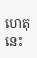ហេតុនេះ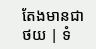តែងមានជា
ថយ | ទំ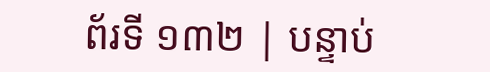ព័រទី ១៣២ | បន្ទាប់